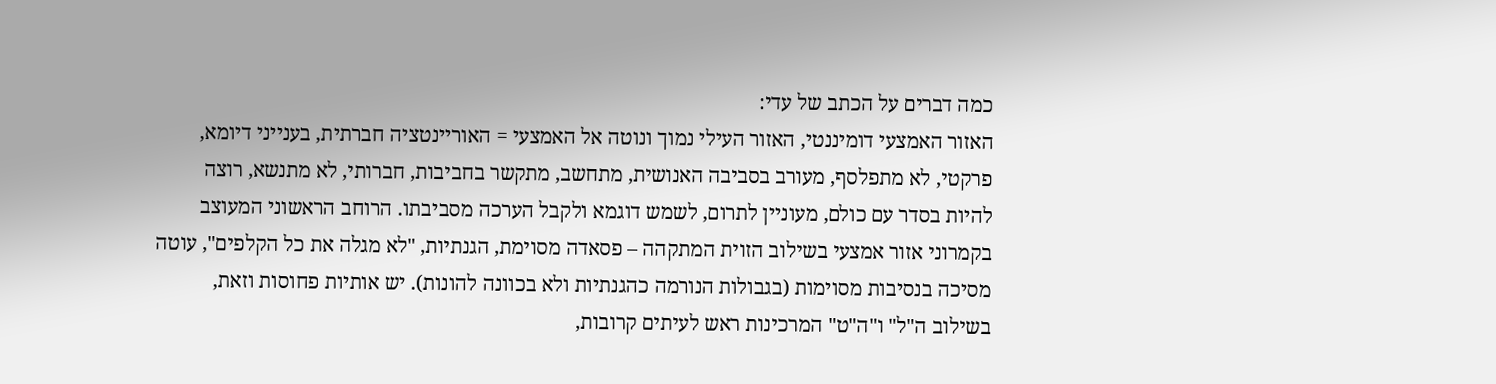כמה דברים על הכתב של עדי:
האזור האמצעי דומיננטי, האזור העילי נמוך ונוטה אל האמצעי = האוריינטציה חברתית, בענייני דיומא, פרקטי, לא מתפלסף, מעורב בסביבה האנושית, מתחשב, מתקשר בחביבות, חברותי, לא מתנשא, רוצה להיות בסדר עם כולם, מעוניין לתרום, לשמש דוגמא ולקבל הערכה מסביבתו. הרוחב הראשוני המעוצב בקמרוני אזור אמצעי בשילוב הזוית המתקהה – פסאדה מסוימת, הגנתיות, "לא מגלה את כל הקלפים", עוטה מסיכה בנסיבות מסוימות (בגבולות הנורמה כהגנתיות ולא בכוונה להונות). יש אותיות פחוסות וזאת, בשילוב ה"ל" ו"ה"ט" המרכינות ראש לעיתים קרובות,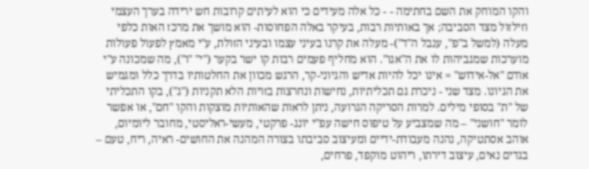והקו המוחק את השם בחתימה - - כל אלה מעידים כי הוא לעיתים קרובות חש ירידה בערך העצמי וזילזול מצד הסביבה; אך באותיות רבות, בעיקר באלה הפחוסות- הוא מושך את מרכז האות כלפי מעלה (למשל ב"פ", ענבל ה"ד")- מעלה את קרנו בעיני עצמו ובעיני הזולת, ע"י מאמץ לפעול פעולות מוערכות שמגביהות לו את ה"אגו". הוא מחליף פעמים רבות קו ישר בקער ("י" "ו"), מה שמכונה ע"י אודם "אל-אידוש" = אינו יכל להיות אדיש והגיוני-קר, הרגש מכוון את החלטותיו בדרך כלל ומגמיש את הגיונו. מצד שני - ניכרת גם תכליתיות, נחישות ונחרצות בזויות הלא תקניות ("ג"), בקו התכליתי של "ת" בסופי מילים. למרות הסריקה הגרועה, ניתן לראות שהאותיות מוצקות והקו "חם", או אפשר לומר "חושני" – מה שמצביע על טיפוס חישה עפ"י יונג- פרקטי, מעשי-ראליסטי, מחובר ליומיום, אוהב אסתטיקה, נהנה מעבודת-ידיים ומעיצוב סביבתו בצורה המהנה את החושים- ראיה, ריח, טעם – בגדים נאים, עיצוב דירתו, ריהוט מוקפד, פרחים,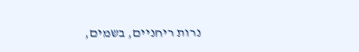נרות ריחניים, בשמים,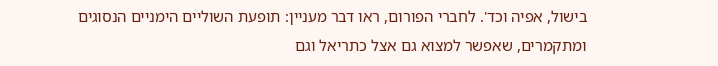בישול, אפיה וכד'. לחברי הפורום, ראו דבר מעניין: תופעת השוליים הימניים הנסוגים ומתקמרים, שאפשר למצוא גם אצל כתריאל וגם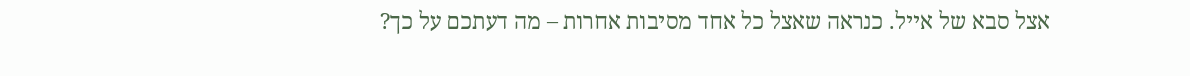אצל סבא של אייל. כנראה שאצל כל אחד מסיבות אחרות – מה דעתכם על כך?